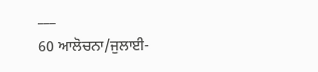___
60 ਆਲੋਚਨਾ/ਜੁਲਾਈ-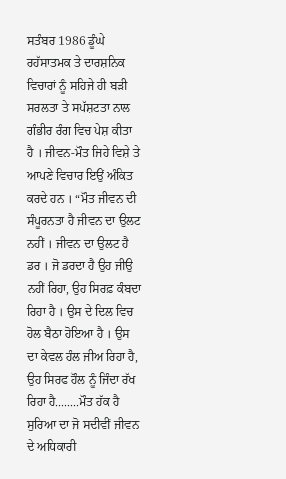ਸਤੰਬਰ 1986 ਡੂੰਘੇ ਰਹੱਸਾਤਮਕ ਤੇ ਦਾਰਸ਼ਨਿਕ ਵਿਚਾਰਾਂ ਨੂੰ ਸਹਿਜੇ ਹੀ ਬੜੀ ਸਰਲਤਾ ਤੇ ਸਪੱਸ਼ਟਤਾ ਨਾਲ ਗੰਭੀਰ ਰੰਗ ਵਿਚ ਪੇਸ਼ ਕੀਤਾ ਹੈ । ਜੀਵਨ-ਮੌਤ ਜਿਹੇ ਵਿਸ਼ੇ ਤੇ ਆਪਣੇ ਵਿਚਾਰ ਇਉਂ ਅੰਕਿਤ ਕਰਦੇ ਹਨ । “ਮੌਤ ਜੀਵਨ ਦੀ ਸੰਪੂਰਨਤਾ ਹੈ ਜੀਵਨ ਦਾ ਉਲਟ ਨਹੀਂ । ਜੀਵਨ ਦਾ ਉਲਟ ਹੈ ਡਰ । ਜੋ ਡਰਦਾ ਹੈ ਉਹ ਜੀਉ ਨਹੀਂ ਰਿਹਾ, ਉਹ ਸਿਰਫ਼ ਕੰਬਦਾ ਰਿਹਾ ਹੈ । ਉਸ ਦੇ ਦਿਲ ਵਿਚ ਹੋਲ ਬੈਠਾ ਹੋਇਆ ਹੈ । ਉਸ ਦਾ ਕੇਵਲ ਹੰਲ ਜੀਅ ਰਿਹਾ ਹੈ, ਉਹ ਸਿਰਫ ਹੌਲ ਨੂੰ ਜਿੰਦਾ ਰੱਖ ਰਿਹਾ ਹੈ........ਮੌਤ ਹੱਕ ਹੈ ਸੁਰਿਆ ਦਾ ਜੋ ਸਦੀਵੀਂ ਜੀਵਨ ਦੇ ਅਧਿਕਾਰੀ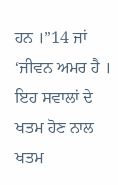ਹਨ ।”14 ਜਾਂ ‘ਜੀਵਨ ਅਮਰ ਹੈ । ਇਹ ਸਵਾਲਾਂ ਦੇ ਖਤਮ ਹੋਣ ਨਾਲ ਖਤਮ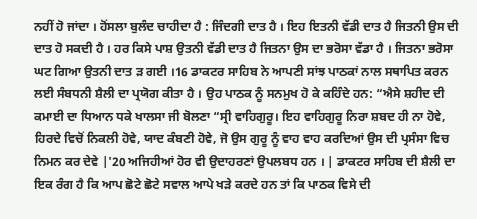ਨਹੀਂ ਹੋ ਜਾਂਦਾ । ਹੋਂਸਲਾ ਬੁਲੰਦ ਚਾਹੀਦਾ ਹੈ : ਜਿੰਦਗੀ ਦਾਤ ਹੈ । ਇਹ ਇਤਨੀ ਵੱਡੀ ਦਾਤ ਹੈ ਜਿਤਨੀ ਉਸ ਦੀ ਦਾਤ ਹੋ ਸਕਦੀ ਹੈ । ਹਰ ਕਿਸੇ ਪਾਸ਼ ਉਤਨੀ ਵੱਡੀ ਦਾਤ ਹੈ ਜਿਤਨਾ ਉਸ ਦਾ ਭਰੋਸਾ ਵੱਡਾ ਹੈ । ਜਿਤਨਾ ਭਰੋਸਾ ਘਟ ਗਿਆ ਉਤਨੀ ਦਾਤ ੜ ਗਈ ।16 ਡਾਕਟਰ ਸਾਹਿਬ ਨੇ ਆਪਣੀ ਸਾਂਝ ਪਾਠਕਾਂ ਨਾਲ ਸਥਾਪਿਤ ਕਰਨ ਲਈ ਸੰਬਧਨੀ ਸ਼ੈਲੀ ਦਾ ਪ੍ਰਯੋਗ ਕੀਤਾ ਹੈ । ਉਹ ਪਾਠਕ ਨੂੰ ਸਨਮੁਖ ਹੋ ਕੇ ਕਹਿੰਦੇ ਹਨ: “ਐਸੇ ਸ਼ਹੀਦ ਦੀ ਕਮਾਈ ਦਾ ਧਿਆਨ ਧਕੇ ਖਾਲਸਾ ਜੀ ਬੋਲਣਾ “ਸ੍ਰੀ ਵਾਹਿਗੁਰੂ। ਇਹ ਵਾਹਿਗੁਰੂ ਨਿਰਾ ਸ਼ਬਦ ਹੀ ਨਾ ਹੋਵੇ, ਹਿਰਦੇ ਵਿਚੋਂ ਨਿਕਲੀ ਹੋਵੇ, ਯਾਦ ਕੰਬਣੀ ਹੋਵੇ, ਜੋ ਉਸ ਗੁਰੂ ਨੂੰ ਵਾਹ ਵਾਹ ਕਰਦਿਆਂ ਉਸ ਦੀ ਪ੍ਰਸੰਸਾ ਵਿਚ ਨਿਮਨ ਕਰ ਦੇਵੇ |'20 ਅਜਿਹੀਆਂ ਹੋਰ ਵੀ ਉਦਾਹਰਣਾਂ ਉਪਲਬਧ ਹਨ । | ਡਾਕਟਰ ਸਾਹਿਬ ਦੀ ਸ਼ੈਲੀ ਦਾ ਇਕ ਰੰਗ ਹੈ ਕਿ ਆਪ ਛੋਟੇ ਛੋਟੇ ਸਵਾਲ ਆਪੇ ਖੜੇ ਕਰਦੇ ਹਨ ਤਾਂ ਕਿ ਪਾਠਕ ਵਿਸੇ ਦੀ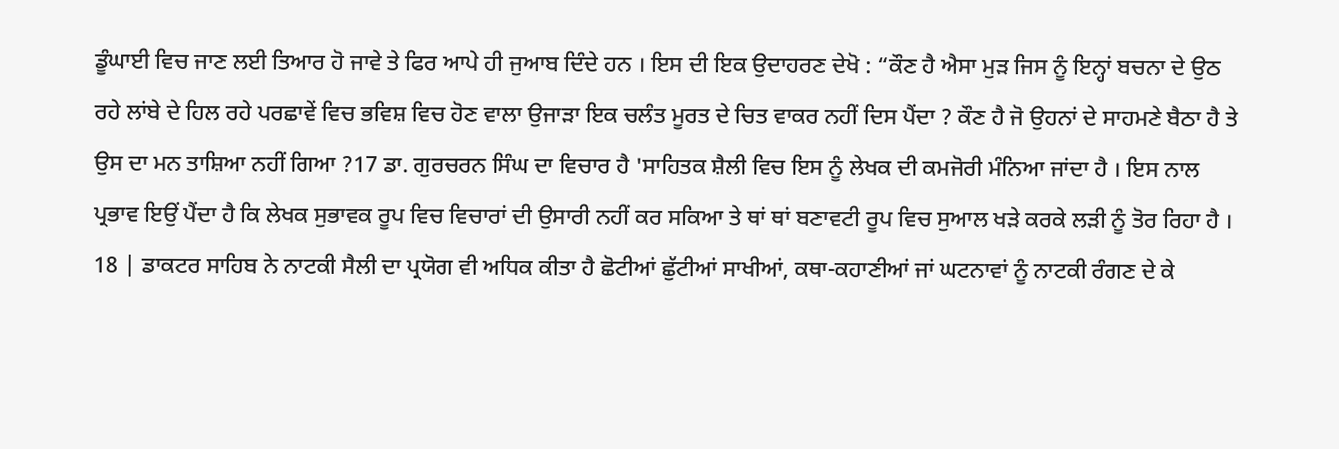ਡੂੰਘਾਈ ਵਿਚ ਜਾਣ ਲਈ ਤਿਆਰ ਹੋ ਜਾਵੇ ਤੇ ਫਿਰ ਆਪੇ ਹੀ ਜੁਆਬ ਦਿੰਦੇ ਹਨ । ਇਸ ਦੀ ਇਕ ਉਦਾਹਰਣ ਦੇਖੋ : “ਕੌਣ ਹੈ ਐਸਾ ਮੁੜ ਜਿਸ ਨੂੰ ਇਨ੍ਹਾਂ ਬਚਨਾ ਦੇ ਉਠ ਰਹੇ ਲਾਂਬੇ ਦੇ ਹਿਲ ਰਹੇ ਪਰਛਾਵੇਂ ਵਿਚ ਭਵਿਸ਼ ਵਿਚ ਹੋਣ ਵਾਲਾ ਉਜਾੜਾ ਇਕ ਚਲੰਤ ਮੂਰਤ ਦੇ ਚਿਤ ਵਾਕਰ ਨਹੀਂ ਦਿਸ ਪੈਂਦਾ ? ਕੌਣ ਹੈ ਜੋ ਉਹਨਾਂ ਦੇ ਸਾਹਮਣੇ ਬੈਠਾ ਹੈ ਤੇ ਉਸ ਦਾ ਮਨ ਤਾਸ਼ਿਆ ਨਹੀਂ ਗਿਆ ?17 ਡਾ. ਗੁਰਚਰਨ ਸਿੰਘ ਦਾ ਵਿਚਾਰ ਹੈ 'ਸਾਹਿਤਕ ਸ਼ੈਲੀ ਵਿਚ ਇਸ ਨੂੰ ਲੇਖਕ ਦੀ ਕਮਜੋਰੀ ਮੰਨਿਆ ਜਾਂਦਾ ਹੈ । ਇਸ ਨਾਲ ਪ੍ਰਭਾਵ ਇਉਂ ਪੈਂਦਾ ਹੈ ਕਿ ਲੇਖਕ ਸੁਭਾਵਕ ਰੂਪ ਵਿਚ ਵਿਚਾਰਾਂ ਦੀ ਉਸਾਰੀ ਨਹੀਂ ਕਰ ਸਕਿਆ ਤੇ ਥਾਂ ਥਾਂ ਬਣਾਵਟੀ ਰੂਪ ਵਿਚ ਸੁਆਲ ਖੜੇ ਕਰਕੇ ਲੜੀ ਨੂੰ ਤੋਰ ਰਿਹਾ ਹੈ । 18 | ਡਾਕਟਰ ਸਾਹਿਬ ਨੇ ਨਾਟਕੀ ਸੈਲੀ ਦਾ ਪ੍ਰਯੋਗ ਵੀ ਅਧਿਕ ਕੀਤਾ ਹੈ ਛੋਟੀਆਂ ਛੁੱਟੀਆਂ ਸਾਖੀਆਂ, ਕਥਾ-ਕਹਾਣੀਆਂ ਜਾਂ ਘਟਨਾਵਾਂ ਨੂੰ ਨਾਟਕੀ ਰੰਗਣ ਦੇ ਕੇ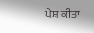ਪੇਸ਼ ਕੀਤਾ